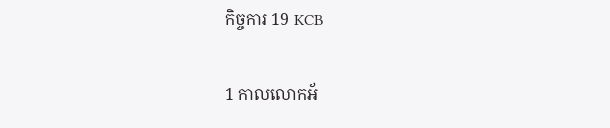កិច្ចការ 19 KCB

1 កាលលោកអ័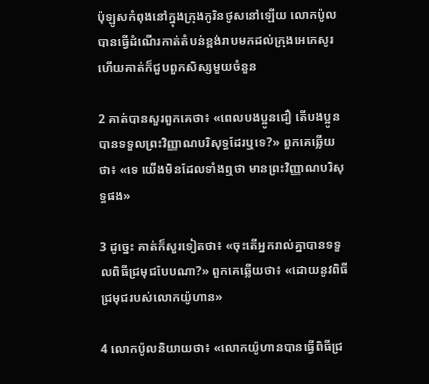ប៉ុឡូសកំពុងនៅក្នុងក្រុងកូរិនថូសនៅឡើយ លោកប៉ូលបានធ្វើដំណើរកាត់តំបន់ខ្ពង់រាបមកដល់ក្រុងអេភេសូរ ហើយគាត់ក៏ជួបពួកសិស្សមួយចំនួន

2 គាត់បានសួរពួកគេថា៖ «ពេលបងប្អូនជឿ តើបងប្អូនបានទទួលព្រះវិញ្ញាណបរិសុទ្ធដែរឬទេ?» ពួកគេឆ្លើយថា៖ «ទេ យើងមិនដែលទាំងឮថា មានព្រះវិញ្ញាណបរិសុទ្ធផង»

3 ដូច្នេះ គាត់ក៏សួរទៀតថា៖ «ចុះតើអ្នករាល់គ្នាបានទទួលពិធីជ្រមុជបែបណា?» ពួកគេឆ្លើយថា៖ «ដោយនូវពិធីជ្រមុជរបស់លោកយ៉ូហាន»

4 លោកប៉ូលនិយាយថា៖ «លោកយ៉ូហានបានធ្វើពិធីជ្រ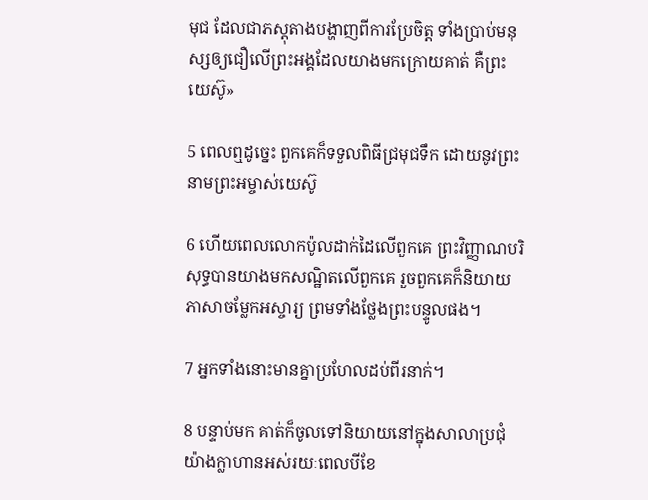មុជ ដែលជាភស្ដុតាងបង្ហាញពីការប្រែចិត្ដ ទាំងប្រាប់មនុស្សឲ្យជឿលើព្រះអង្គដែលយាងមកក្រោយគាត់ គឺព្រះយេស៊ូ»

5 ពេលឮដូច្នេះ ពួកគេក៏ទទួលពិធីជ្រមុជទឹក ដោយនូវព្រះនាមព្រះអម្ចាស់យេស៊ូ

6 ហើយពេលលោកប៉ូលដាក់ដៃលើពួកគេ ព្រះវិញ្ញាណបរិសុទ្ធបានយាងមកសណ្ឋិតលើពួកគេ រួចពួកគេក៏និយាយភាសាចម្លែកអស្ចារ្យ ព្រមទាំងថ្លែងព្រះបន្ទូល‍ផង‍។

7 អ្នកទាំងនោះមានគ្នាប្រហែលដប់ពីរនាក់។

8 បន្ទាប់មក គាត់ក៏ចូលទៅនិយាយនៅក្នុងសាលាប្រជុំយ៉ាងក្លាហានអស់រយៈពេលបីខែ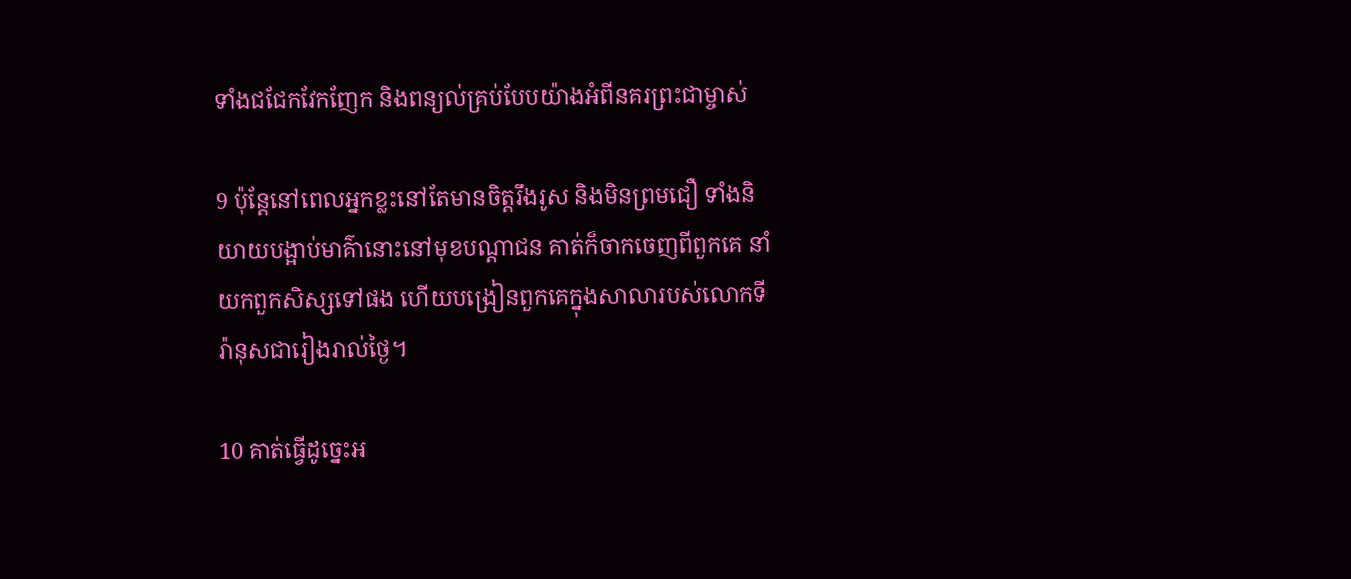ទាំងជជែកវែកញែក និងពន្យល់គ្រប់បែបយ៉ាងអំពីនគរព្រះជាម្ចាស់

9 ប៉ុន្ដែនៅពេលអ្នកខ្លះនៅតែមានចិត្ដរឹងរូស និងមិនព្រមជឿ ទាំងនិយាយបង្អាប់មាគ៌ានោះនៅមុខបណ្ដាជន គាត់ក៏ចាកចេញពីពួកគេ នាំយកពួកសិស្សទៅផង ហើយបង្រៀនពួកគេក្នុងសាលារបស់លោកទីរ៉ានុសជារៀងរាល់ថ្ងៃ។

10 គាត់ធ្វើដូច្នេះអ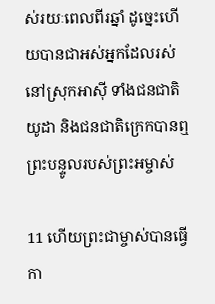ស់រយៈពេលពីរឆ្នាំ ដូច្នេះហើយបានជាអស់អ្នកដែលរស់នៅស្រុកអាស៊ី ទាំងជនជាតិយូដា និងជនជាតិក្រេកបានឮព្រះបន្ទូលរបស់ព្រះអម្ចាស់

11 ហើយព្រះជាម្ចាស់បានធ្វើកា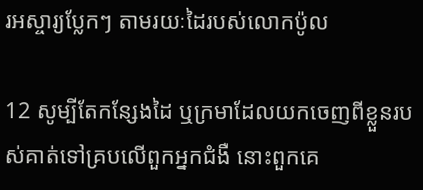រអស្ចារ្យប្លែកៗ តាមរយៈដៃរបស់លោកប៉ូល

12 សូម្បីតែកន្សែងដៃ ឬក្រមាដែលយកចេញពីខ្លួនរបស់គាត់ទៅគ្របលើពួកអ្នកជំងឺ នោះពួកគេ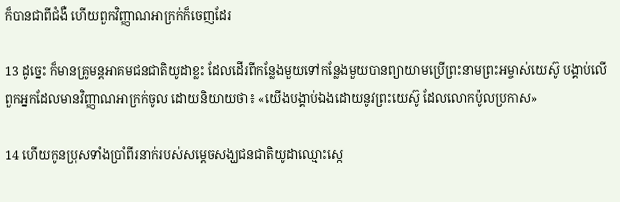ក៏បានជាពីជំងឺ ហើយពួកវិញ្ញាណអាក្រក់ក៏ចេញដែរ

13 ដូច្នេះ ក៏មានគ្រូមន្ដអាគមជនជាតិយូដាខ្លះ ដែលដើរពីកន្លែងមួយទៅកន្លែងមួយបានព្យាយាមប្រើព្រះនាមព្រះអម្ចាស់យេស៊ូ បង្គាប់លើពួកអ្នកដែលមានវិញ្ញាណអាក្រក់ចូល ដោយនិយាយថា៖ «យើងបង្គាប់ឯងដោយនូវព្រះយេស៊ូ ដែលលោកប៉ូលប្រកាស»

14 ហើយកូនប្រុសទាំងប្រាំពីរនាក់របស់សម្ដេចសង្ឃជនជាតិយូដាឈ្មោះស្កេ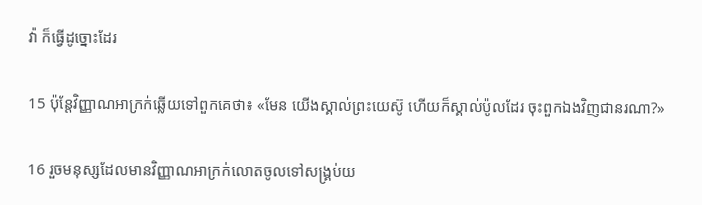វ៉ា ក៏ធ្វើដូច្នោះដែរ

15 ប៉ុន្ដែវិញ្ញាណអាក្រក់ឆ្លើយទៅពួកគេថា៖ «មែន យើងស្គាល់ព្រះយេស៊ូ ហើយក៏ស្គាល់ប៉ូលដែរ ចុះពួកឯងវិញជានរណា?»

16 រួចមនុស្សដែលមានវិញ្ញាណអាក្រក់លោតចូលទៅសង្គ្រប់យ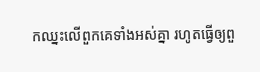កឈ្នះលើពួកគេទាំងអស់គ្នា រហូតធ្វើឲ្យពួ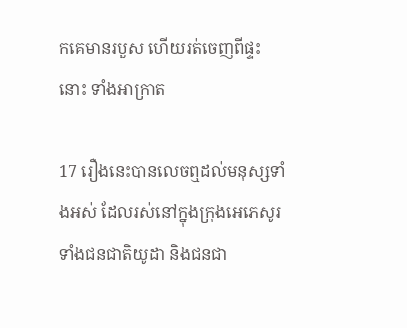កគេមានរបួស ហើយរត់ចេញពីផ្ទះនោះ ទាំងអាក្រាត

17 រឿងនេះបានលេចឮដល់មនុស្សទាំងអស់ ដែលរស់នៅក្នុងក្រុងអេភេសូរ ទាំងជនជាតិយូដា និងជនជា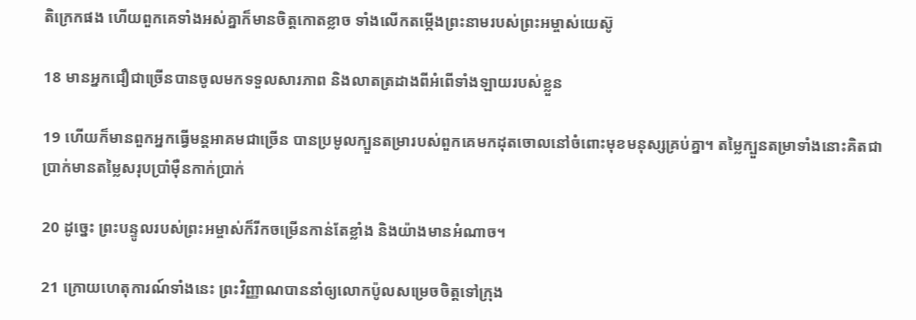តិក្រេកផង ហើយពួកគេទាំងអស់គ្នាក៏មានចិត្តកោតខ្លាច ទាំងលើកតម្កើងព្រះនាមរបស់ព្រះអម្ចាស់យេស៊ូ

18 មានអ្នកជឿជាច្រើនបានចូលមកទទួលសារភាព និងលាតត្រដាងពីអំពើទាំងឡាយរបស់ខ្លួន

19 ហើយក៏មានពួកអ្នកធ្វើមន្ដអាគមជាច្រើន បានប្រមូលក្បួនតម្រារបស់ពួកគេមកដុតចោលនៅចំពោះមុខមនុស្សគ្រប់គ្នា។ តម្លៃក្បួនតម្រាទាំងនោះគិតជាប្រាក់មានតម្លៃសរុបប្រាំម៉ឺនកាក់ប្រាក់

20 ដូច្នេះ ព្រះបន្ទូលរបស់ព្រះអម្ចាស់ក៏រីកចម្រើនកាន់តែខ្លាំង និងយ៉ាងមានអំណាច។

21 ក្រោយហេតុការណ៍ទាំងនេះ ព្រះវិញ្ញាណបាននាំឲ្យលោកប៉ូលសម្រេចចិត្ដទៅក្រុង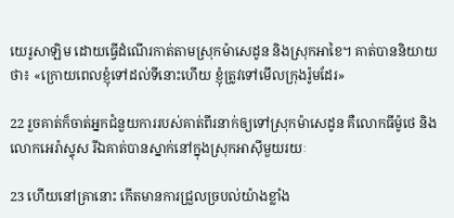យេរូសាឡិម ដោយធ្វើដំណើរកាត់តាមស្រុកម៉ាសេដូន និងស្រុកអាខៃ។ គាត់បាននិយាយថា៖ «ក្រោយពេលខ្ញុំទៅដល់ទីនោះហើយ ខ្ញុំត្រូវទៅមើលក្រុងរ៉ូមដែរ»

22 រួចគាត់ក៏ចាត់អ្នកជំនួយការរបស់គាត់ពីរនាក់ឲ្យទៅស្រុកម៉ាសេដូន គឺលោកធីម៉ូថេ និងលោកអេរ៉ាស្ទុស រីឯគាត់បានស្នាក់នៅក្នុងស្រុកអាស៊ីមួយរយៈ

23 ហើយនៅគ្រានោះ កើតមានការជ្រួលច្របល់យ៉ាងខ្លាំង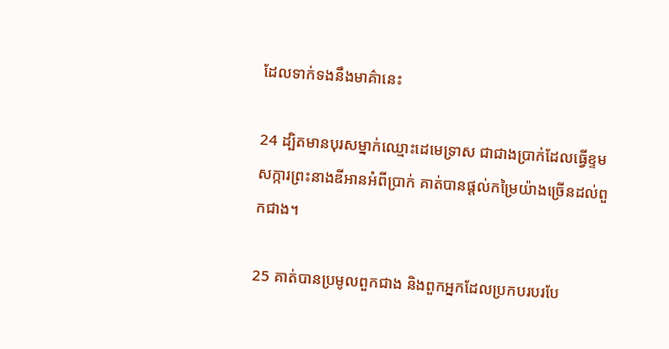ដែលទាក់ទងនឹងមាគ៌ានេះ

24 ដ្បិតមានបុរសម្នាក់ឈ្មោះដេមេទ្រាស ជាជាងប្រាក់ដែលធ្វើខ្ទមសក្ការព្រះនាងឌីអានអំពីប្រាក់ គាត់បានផ្ដល់កម្រៃយ៉ាងច្រើនដល់ពួកជាង។

25 គាត់បានប្រមូលពួកជាង និងពួកអ្នកដែលប្រកបរបរបែ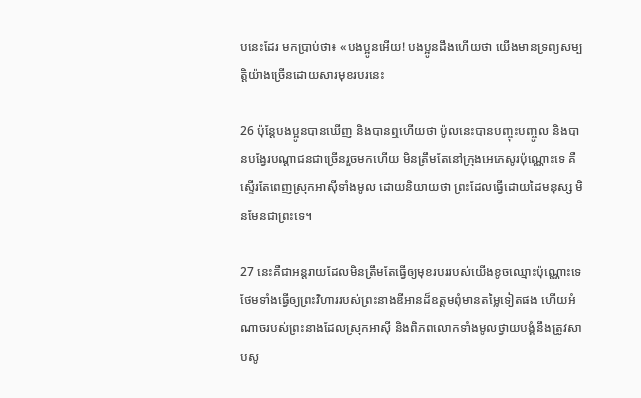បនេះដែរ មកប្រាប់ថា៖ «បងប្អូនអើយ! បងប្អូនដឹងហើយថា យើងមានទ្រព្យសម្បត្ដិយ៉ាងច្រើនដោយសារមុខរបរនេះ

26 ប៉ុន្ដែបងប្អូនបានឃើញ និងបានឮហើយថា ប៉ូលនេះបានបញ្ចុះបញ្ចូល និងបានបង្វែរបណ្ដាជនជាច្រើនរួចមកហើយ មិនត្រឹមតែនៅក្រុងអេភេសូរប៉ុណ្ណោះទេ គឺស្ទើរតែពេញស្រុកអាស៊ីទាំងមូល ដោយនិយាយថា ព្រះដែលធ្វើដោយដៃមនុស្ស មិនមែនជាព្រះទេ។

27 នេះគឺជាអន្តរាយដែលមិនត្រឹមតែធ្វើឲ្យមុខរបររបស់យើងខូចឈ្មោះប៉ុណ្ណោះទេ ថែមទាំងធ្វើឲ្យព្រះវិហាររបស់ព្រះនាងឌីអានដ៏ឧត្ដមពុំមានតម្លៃទៀតផង ហើយអំណាចរបស់ព្រះនាងដែលស្រុកអាស៊ី និងពិភពលោកទាំងមូលថ្វាយបង្គំនឹងត្រូវសាបសូ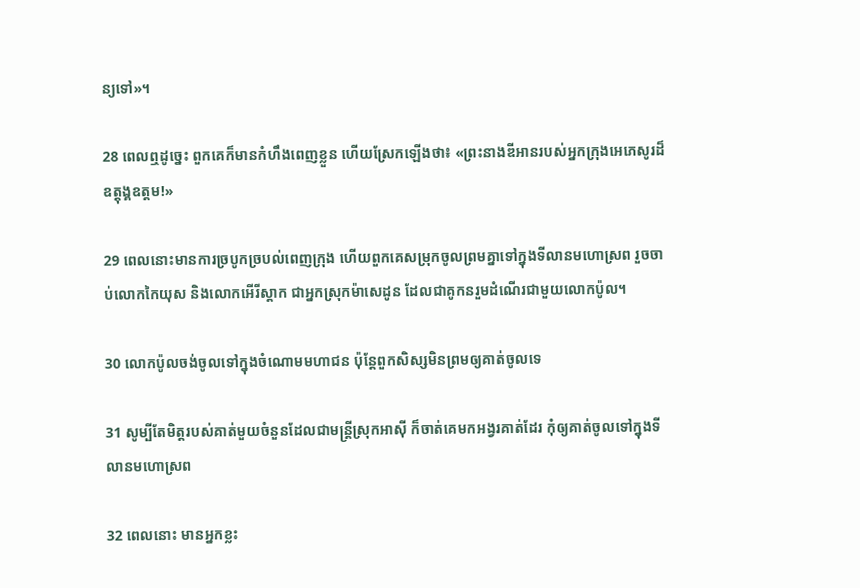ន្យទៅ»។

28 ពេលឮដូច្នេះ ពួកគេក៏មានកំហឹងពេញខ្លួន ហើយស្រែកឡើងថា៖ «ព្រះនាងឌីអានរបស់អ្នកក្រុងអេភេសូរដ៏ឧត្ដុង្គឧត្ដម!»

29 ពេលនោះមានការច្របូកច្របល់ពេញក្រុង ហើយពួកគេសម្រុកចូលព្រមគ្នាទៅក្នុងទីលានមហោស្រព រួចចាប់លោកកៃយុស និងលោកអើរីស្តាក ជាអ្នកស្រុកម៉ាសេដូន ដែលជាគូកនរួមដំណើរជាមួយលោកប៉ូល។

30 លោកប៉ូលចង់ចូលទៅក្នុងចំណោមមហាជន ប៉ុន្ដែពួកសិស្សមិនព្រមឲ្យគាត់ចូលទេ

31 សូម្បីតែមិត្ដរបស់គាត់មួយចំនួនដែលជាមន្ដ្រីស្រុកអាស៊ី ក៏ចាត់គេមកអង្វរគាត់ដែរ កុំឲ្យគាត់ចូលទៅក្នុងទីលានមហោស្រព

32 ពេលនោះ មានអ្នកខ្លះ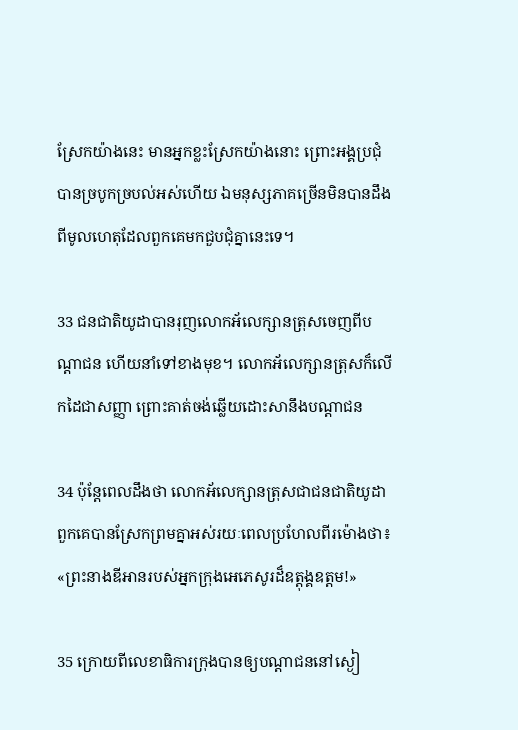ស្រែកយ៉ាងនេះ មានអ្នកខ្លះស្រែកយ៉ាងនោះ ព្រោះអង្គប្រជុំបានច្របូកច្របល់អស់ហើយ ឯមនុស្សភាគច្រើនមិនបានដឹងពីមូលហេតុដែលពួកគេមកជួបជុំគ្នានេះទេ។

33 ជនជាតិយូដាបានរុញលោកអ័លេក្សានត្រុសចេញពីបណ្ដាជន ហើយនាំទៅខាងមុខ។ លោកអ័លេក្សានត្រុសក៏លើកដៃជាសញ្ញា ព្រោះគាត់ចង់ឆ្លើយដោះសានឹងបណ្ដាជន

34 ប៉ុន្ដែពេលដឹងថា លោកអ័លេក្សានត្រុសជាជនជាតិយូដា ពួកគេបានស្រែកព្រមគ្នាអស់រយៈពេលប្រហែលពីរម៉ោងថា៖ «ព្រះនាងឌីអានរបស់អ្នកក្រុងអេភេសូរដ៏ឧត្ដុង្គឧត្ដម!»

35 ក្រោយពីលេខាធិការក្រុងបានឲ្យបណ្ដាជននៅស្ងៀ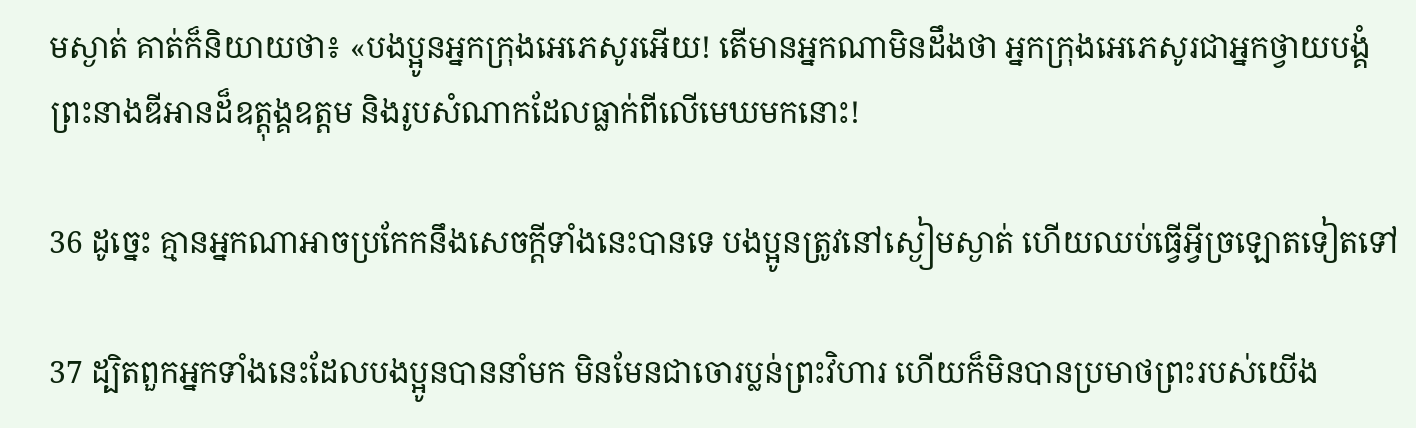មស្ងាត់ គាត់ក៏និយាយថា៖ «បងប្អូនអ្នកក្រុងអេភេសូរអើយ! តើមានអ្នកណាមិនដឹងថា អ្នកក្រុងអេភេសូរជាអ្នកថ្វាយបង្គំព្រះនាងឌីអានដ៏ឧត្ដុង្គឧត្ដម និងរូបសំណាកដែលធ្លាក់ពីលើមេឃមកនោះ!

36 ដូច្នេះ គ្មានអ្នកណាអាចប្រកែកនឹងសេចក្ដីទាំងនេះបានទេ បងប្អូនត្រូវនៅស្ងៀមស្ងាត់ ហើយឈប់ធ្វើអ្វីច្រឡោតទៀតទៅ

37 ដ្បិតពួកអ្នកទាំងនេះដែលបងប្អូនបាននាំមក មិនមែនជាចោរប្លន់ព្រះវិហារ ហើយក៏មិនបានប្រមាថព្រះរបស់យើង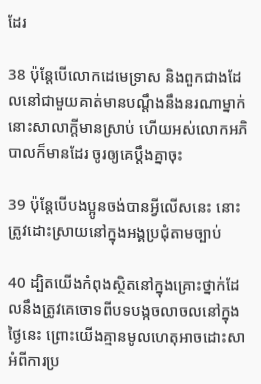ដែរ

38 ប៉ុន្ដែបើលោកដេមេទ្រាស និងពួកជាងដែលនៅជាមួយគាត់មានបណ្ដឹងនឹងនរណាម្នាក់ នោះសាលាក្ដីមានស្រាប់ ហើយអស់លោកអភិបាលក៏មានដែរ ចូរឲ្យគេប្ដឹងគ្នាចុះ

39 ប៉ុន្ដែបើបងប្អូនចង់បានអ្វីលើសនេះ នោះត្រូវដោះស្រាយនៅក្នុងអង្គប្រជុំតាមច្បាប់

40 ដ្បិតយើងកំពុងស្ថិតនៅក្នុងគ្រោះថ្នាក់ដែលនឹងត្រូវគេចោទពីបទបង្កចលាចលនៅក្នុងថ្ងៃនេះ ព្រោះយើងគ្មានមូលហេតុអាចដោះសាអំពីការប្រ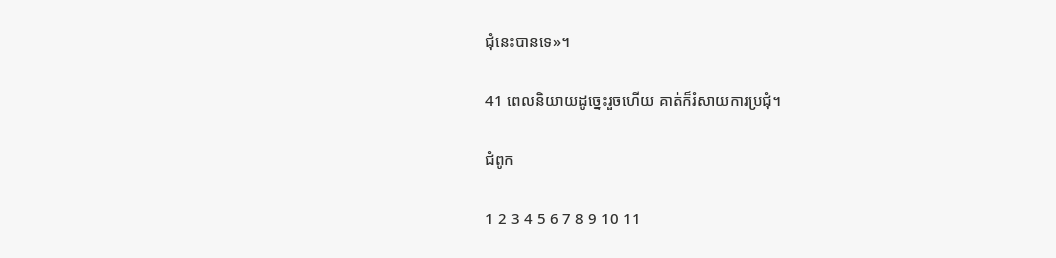ជុំនេះបានទេ»។

41 ពេលនិយាយដូច្នេះរួចហើយ គាត់ក៏រំសាយការប្រជុំ។

ជំពូក

1 2 3 4 5 6 7 8 9 10 11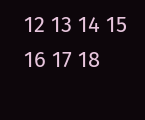12 13 14 15 16 17 18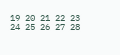19 20 21 22 23 24 25 26 27 28